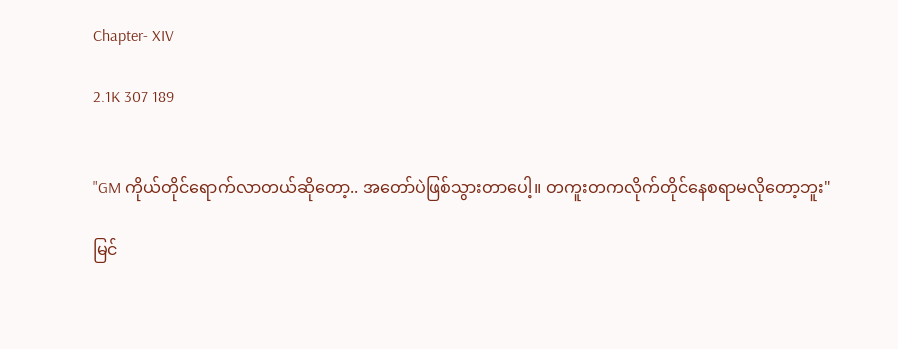Chapter- XIV

2.1K 307 189


"GM ကိုယ်တိုင်ရောက်လာတယ်ဆိုတော့.. အတော်ပဲဖြစ်သွားတာပေါ့။ တကူးတကလိုက်တိုင်နေစရာမလိုတော့ဘူး"

မြင်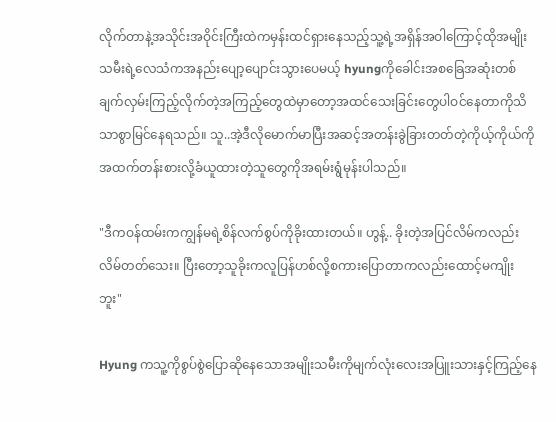လိုက်တာနဲ့အသိုင်းအဝိုင်းကြီးထဲကမှန်းထင်ရှားနေသည့်သူ့ရဲ့အရှိန်အဝါကြောင့်ထိုအမျိုးသမီးရဲ့လေသံကအနည်းပျော့ပျောင်းသွားပေမယ့် hyungကိုခေါင်းအစခြေအဆုံးတစ်ချက်လှမ်းကြည့်လိုက်တဲ့အကြည့်တွေထဲမှာတော့အထင်သေးခြင်းတွေပါဝင်နေတာကိုသိသာစွာမြင်နေရသည်။ သူ..အဲ့ဒီလိုမောက်မာပြီးအဆင့်အတန်းခွဲခြားတတ်တဲ့ကိုယ့်ကိုယ်ကိုအထက်တန်းစားလို့ခံယူထားတဲ့သူတွေကိုအရမ်းရွံမုန်းပါသည်။

"ဒီကဝန်ထမ်းကကျွန်မရဲ့စိန်လက်စွပ်ကိုခိုးထားတယ်။ ဟွန့်.. ခိုးတဲ့အပြင်လိမ်ကလည်းလိမ်တတ်သေး။ ပြီးတော့သူခိုးကလူပြန်ဟစ်လို့စကားပြောတာကလည်းထောင့်မကျိုးဘူး"

Hyung ကသူ့ကိုစွပ်စွဲပြောဆိုနေသောအမျိုးသမီးကိုမျက်လုံးလေးအပြူးသားနှင့်ကြည့်နေ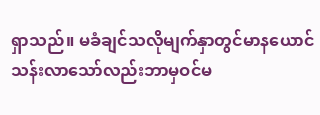ရှာသည်။ မခံချင်သလိုမျက်နှာတွင်မာနယောင်သန်းလာသော်လည်းဘာမှဝင်မ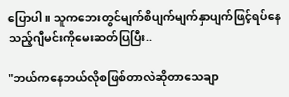ပြောပါ။ သူကဘေးတွင်မျက်စိပျက်မျက်နှာပျက်ဖြင့်ရပ်နေသည့်ဂျီမင်းကိုမေးဆတ်ပြပြီး..

"ဘယ်ကနေဘယ်လိုစဖြစ်တာလဲဆိုတာသေချာ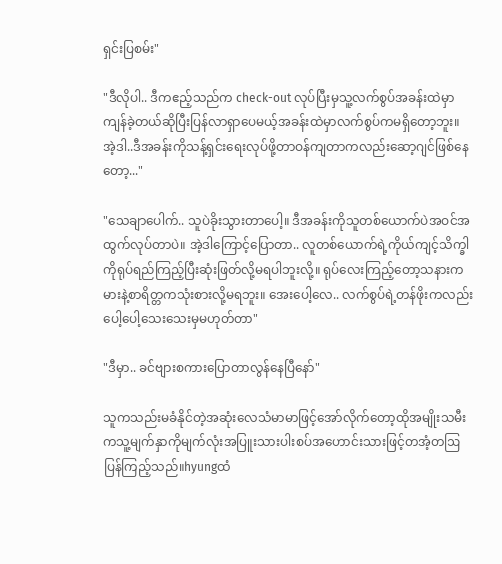ရှင်းပြစမ်း"

"ဒီလိုပါ.. ဒီကဧည့်သည်က check-out လုပ်ပြီးမှသူ့လက်စွပ်အခန်းထဲမှာကျန်ခဲ့တယ်ဆိုပြီးပြန်လာရှာပေမယ့်အခန်းထဲမှာလက်စွပ်ကမရှိတော့ဘူး။ အဲ့ဒါ..ဒီအခန်းကိုသန့်ရှင်းရေးလုပ်ဖို့တာဝန်ကျတာကလည်းဆော့ဂျင်ဖြစ်နေတော့..."

"သေချာပေါက်.. သူပဲခိုးသွားတာပေါ့။ ဒီအခန်းကိုသူတစ်ယောက်ပဲအဝင်အထွက်လုပ်တာပဲ။ အဲ့ဒါကြောင့်ပြောတာ.. လူတစ်ယောက်ရဲ့ကိုယ်ကျင့်သိက္ခါကိုရုပ်ရည်ကြည့်ပြီးဆုံးဖြတ်လို့မရပါဘူးလို့။ ရုပ်လေးကြည့်တော့သနားကမားနဲ့စာရိတ္တကသုံးစားလို့မရဘူး။ အေးပေါ့လေ.. လက်စွပ်ရဲ့တန်ဖိုးကလည်းပေါ့ပေါ့သေးသေးမှမဟုတ်တာ"

"ဒီမှာ.. ခင်ဗျားစကားပြောတာလွန်နေပြီနော်"

သူကသည်းမခံနိုင်တဲ့အဆုံးလေသံမာမာဖြင့်အော်လိုက်တော့ထိုအမျိုးသမီးကသူ့မျက်နှာကိုမျက်လုံးအပြူးသားပါးစပ်အဟောင်းသားဖြင့်တအံ့တဩပြန်ကြည့်သည်။hyungထံ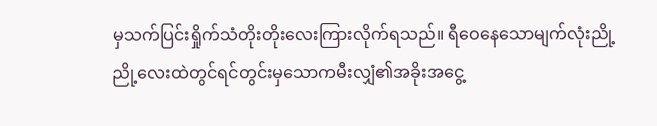မှသက်ပြင်းရှိုက်သံတိုးတိုးလေးကြားလိုက်ရသည်။ ရီဝေနေသောမျက်လုံးညို့ညို့လေးထဲတွင်ရင်တွင်းမှသောကမီးလျှံ၏အခိုးအငွေ့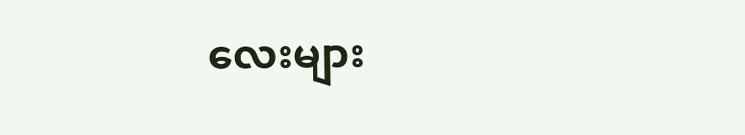လေးများ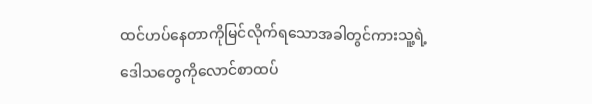ထင်ဟပ်နေတာကိုမြင်လိုက်ရသောအခါတွင်ကားသူ့ရဲ့ဒေါသတွေကိုလောင်စာထပ်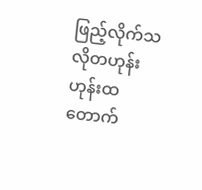ဖြည့်လိုက်သလိုတဟုန်းဟုန်းထတောက်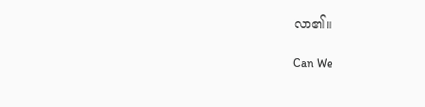လာ၏။

Can We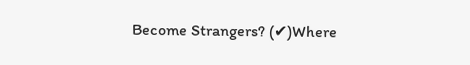Become Strangers? (✔)Where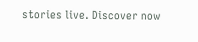stories live. Discover now